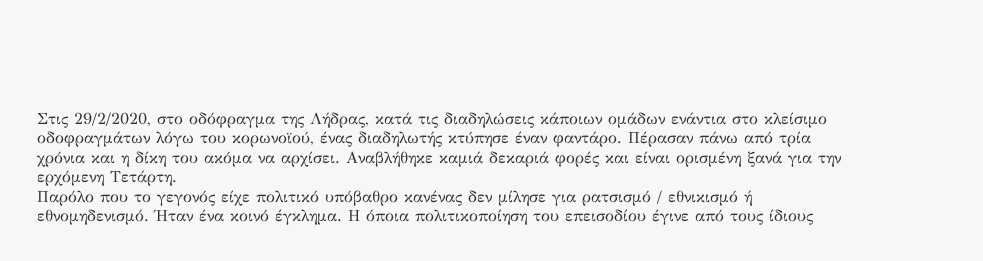Στις 29/2/2020, στο οδόφραγμα της Λήδρας, κατά τις διαδηλώσεις κάποιων ομάδων ενάντια στο κλείσιμο οδοφραγμάτων λόγω του κορωνοϊού, ένας διαδηλωτής κτύπησε έναν φαντάρο. Πέρασαν πάνω από τρία χρόνια και η δίκη του ακόμα να αρχίσει. Αναβλήθηκε καμιά δεκαριά φορές και είναι ορισμένη ξανά για την ερχόμενη Τετάρτη.
Παρόλο που το γεγονός είχε πολιτικό υπόβαθρο κανένας δεν μίλησε για ρατσισμό / εθνικισμό ή εθνομηδενισμό. Ήταν ένα κοινό έγκλημα. Η όποια πολιτικοποίηση του επεισοδίου έγινε από τους ίδιους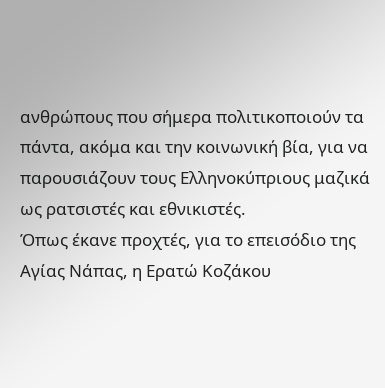ανθρώπους που σήμερα πολιτικοποιούν τα πάντα, ακόμα και την κοινωνική βία, για να παρουσιάζουν τους Ελληνοκύπριους μαζικά ως ρατσιστές και εθνικιστές.
Όπως έκανε προχτές, για το επεισόδιο της Αγίας Νάπας, η Ερατώ Κοζάκου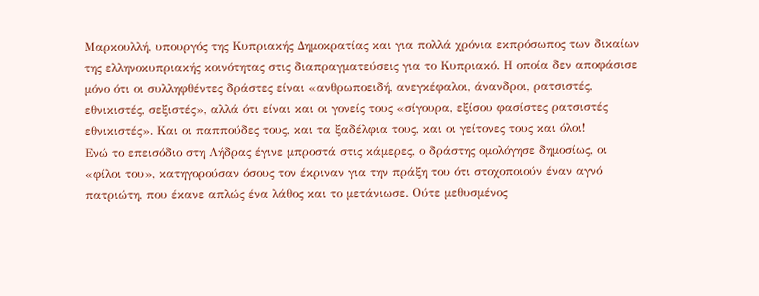Μαρκουλλή, υπουργός της Κυπριακής Δημοκρατίας και για πολλά χρόνια εκπρόσωπος των δικαίων της ελληνοκυπριακής κοινότητας στις διαπραγματεύσεις για το Κυπριακό. Η οποία δεν αποφάσισε μόνο ότι οι συλληφθέντες δράστες είναι «ανθρωποειδή, ανεγκέφαλοι, άνανδροι, ρατσιστές, εθνικιστές, σεξιστές», αλλά ότι είναι και οι γονείς τους «σίγουρα, εξίσου φασίστες ρατσιστές εθνικιστές». Και οι παππούδες τους, και τα ξαδέλφια τους, και οι γείτονες τους και όλοι!
Ενώ το επεισόδιο στη Λήδρας έγινε μπροστά στις κάμερες, ο δράστης ομολόγησε δημοσίως, οι «φίλοι του», κατηγορούσαν όσους τον έκριναν για την πράξη του ότι στοχοποιούν έναν αγνό πατριώτη, που έκανε απλώς ένα λάθος και το μετάνιωσε. Ούτε μεθυσμένος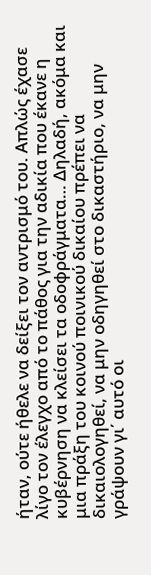ήταν, ούτε ήθελε να δείξει τον αντρισμό του. Απλώς έχασε λίγο τον έλεγχο από το πάθος για την αδικία που έκανε η κυβέρνηση να κλείσει τα οδοφράγματα… Δηλαδή, ακόμα και μια πράξη του κοινού ποινικού δικαίου πρέπει να δικαιολογηθεί, να μην οδηγηθεί στο δικαστήριο, να μην γράψουν γι΄ αυτό οι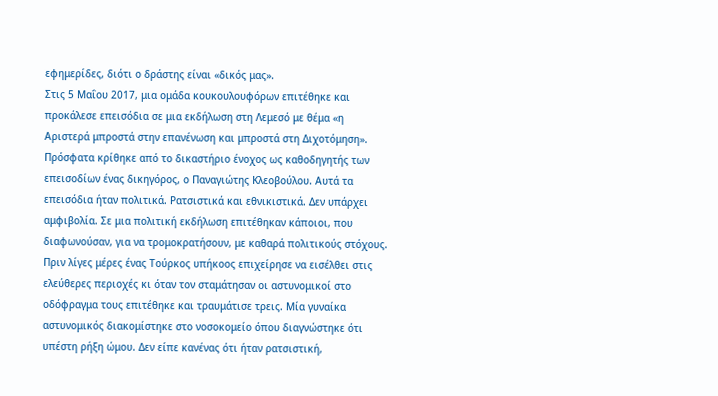εφημερίδες, διότι ο δράστης είναι «δικός μας».
Στις 5 Μαΐου 2017, μια ομάδα κουκουλουφόρων επιτέθηκε και προκάλεσε επεισόδια σε μια εκδήλωση στη Λεμεσό με θέμα «η Αριστερά μπροστά στην επανένωση και μπροστά στη Διχοτόμηση». Πρόσφατα κρίθηκε από το δικαστήριο ένοχος ως καθοδηγητής των επεισοδίων ένας δικηγόρος, ο Παναγιώτης Κλεοβούλου. Αυτά τα επεισόδια ήταν πολιτικά. Ρατσιστικά και εθνικιστικά. Δεν υπάρχει αμφιβολία. Σε μια πολιτική εκδήλωση επιτέθηκαν κάποιοι, που διαφωνούσαν, για να τρομοκρατήσουν, με καθαρά πολιτικούς στόχους.
Πριν λίγες μέρες ένας Τούρκος υπήκοος επιχείρησε να εισέλθει στις ελεύθερες περιοχές κι όταν τον σταμάτησαν οι αστυνομικοί στο οδόφραγμα τους επιτέθηκε και τραυμάτισε τρεις. Μία γυναίκα αστυνομικός διακομίστηκε στο νοσοκομείο όπου διαγνώστηκε ότι υπέστη ρήξη ώμου. Δεν είπε κανένας ότι ήταν ρατσιστική,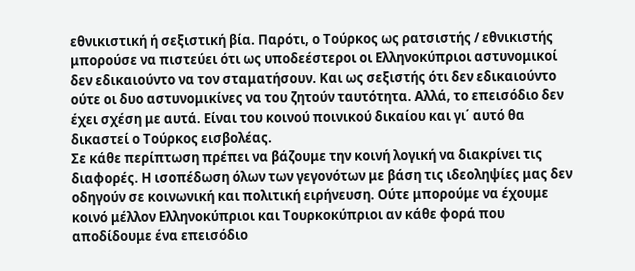εθνικιστική ή σεξιστική βία. Παρότι, ο Τούρκος ως ρατσιστής / εθνικιστής μπορούσε να πιστεύει ότι ως υποδεέστεροι οι Ελληνοκύπριοι αστυνομικοί δεν εδικαιούντο να τον σταματήσουν. Και ως σεξιστής ότι δεν εδικαιούντο ούτε οι δυο αστυνομικίνες να του ζητούν ταυτότητα. Αλλά, το επεισόδιο δεν έχει σχέση με αυτά. Είναι του κοινού ποινικού δικαίου και γι΄ αυτό θα δικαστεί ο Τούρκος εισβολέας.
Σε κάθε περίπτωση πρέπει να βάζουμε την κοινή λογική να διακρίνει τις διαφορές. Η ισοπέδωση όλων των γεγονότων με βάση τις ιδεοληψίες μας δεν οδηγούν σε κοινωνική και πολιτική ειρήνευση. Ούτε μπορούμε να έχουμε κοινό μέλλον Ελληνοκύπριοι και Τουρκοκύπριοι αν κάθε φορά που αποδίδουμε ένα επεισόδιο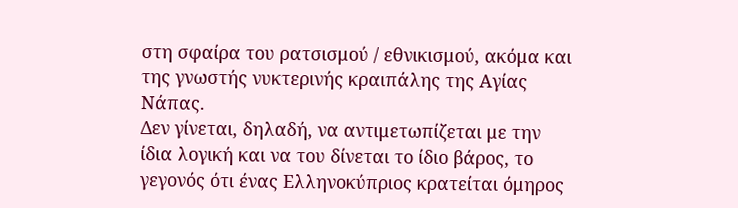στη σφαίρα του ρατσισμού / εθνικισμού, ακόμα και της γνωστής νυκτερινής κραιπάλης της Αγίας Νάπας.
Δεν γίνεται, δηλαδή, να αντιμετωπίζεται με την ίδια λογική και να του δίνεται το ίδιο βάρος, το γεγονός ότι ένας Ελληνοκύπριος κρατείται όμηρος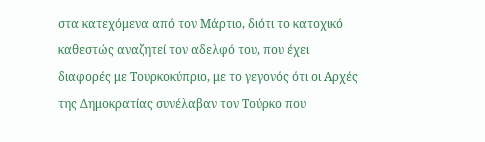στα κατεχόμενα από τον Μάρτιο, διότι το κατοχικό καθεστώς αναζητεί τον αδελφό του, που έχει διαφορές με Τουρκοκύπριο, με το γεγονός ότι οι Αρχές της Δημοκρατίας συνέλαβαν τον Τούρκο που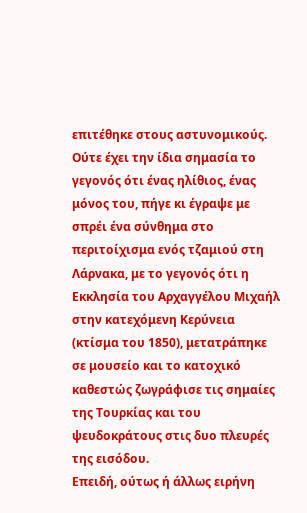επιτέθηκε στους αστυνομικούς.
Ούτε έχει την ίδια σημασία το γεγονός ότι ένας ηλίθιος, ένας μόνος του, πήγε κι έγραψε με σπρέι ένα σύνθημα στο περιτοίχισμα ενός τζαμιού στη Λάρνακα, με το γεγονός ότι η Εκκλησία του Αρχαγγέλου Μιχαήλ στην κατεχόμενη Κερύνεια (κτίσμα του 1850), μετατράπηκε σε μουσείο και το κατοχικό καθεστώς ζωγράφισε τις σημαίες της Τουρκίας και του ψευδοκράτους στις δυο πλευρές της εισόδου.
Επειδή, ούτως ή άλλως ειρήνη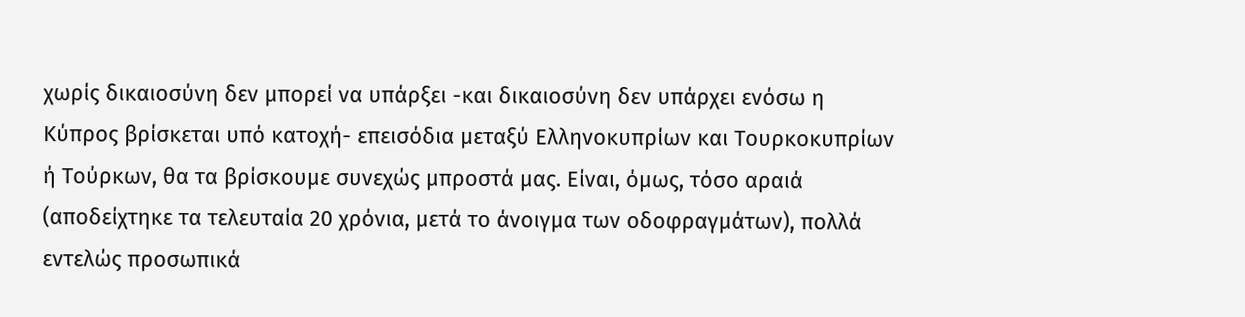χωρίς δικαιοσύνη δεν μπορεί να υπάρξει -και δικαιοσύνη δεν υπάρχει ενόσω η Κύπρος βρίσκεται υπό κατοχή- επεισόδια μεταξύ Ελληνοκυπρίων και Τουρκοκυπρίων ή Τούρκων, θα τα βρίσκουμε συνεχώς μπροστά μας. Είναι, όμως, τόσο αραιά (αποδείχτηκε τα τελευταία 20 χρόνια, μετά το άνοιγμα των οδοφραγμάτων), πολλά εντελώς προσωπικά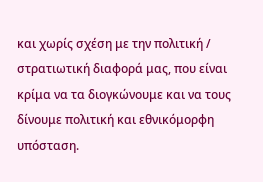και χωρίς σχέση με την πολιτική / στρατιωτική διαφορά μας, που είναι κρίμα να τα διογκώνουμε και να τους δίνουμε πολιτική και εθνικόμορφη υπόσταση.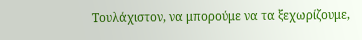Τουλάχιστον, να μπορούμε να τα ξεχωρίζουμε,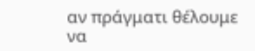αν πράγματι θέλουμε να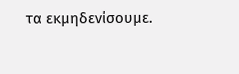τα εκμηδενίσουμε.